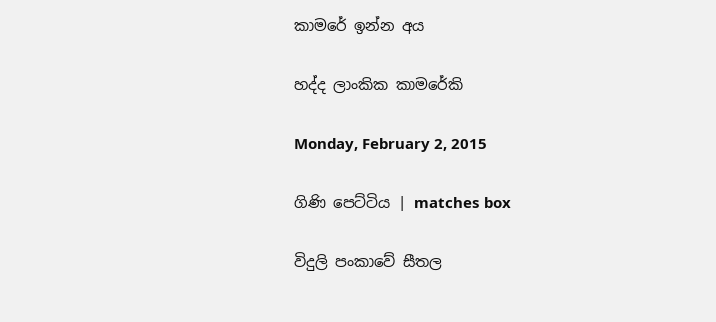කාමරේ ඉන්න අය

හද්ද ලාංකික කාමරේකි

Monday, February 2, 2015

ගිණි පෙට්ටිය | matches box

විදුලි පංකාවේ සීතල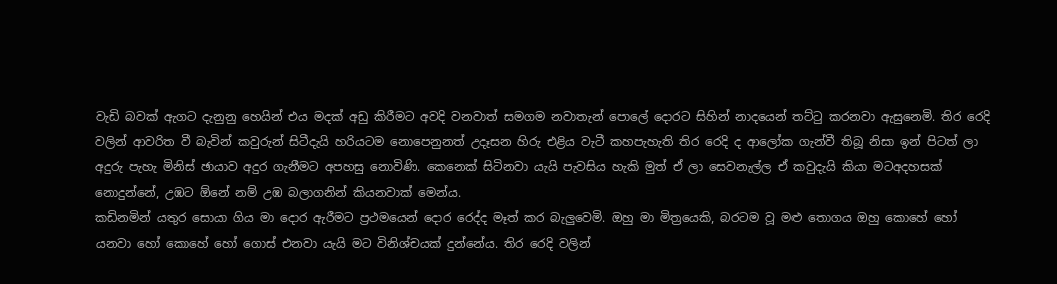වැඩි බවක් ඇගට දැනුනු හෙයින් එය මදක් අඩු කිරීමට අවදි වනවාත් සමගම නවාතැන් පොලේ දොරට සිහින් නාදයෙන් තට්ටු කරනවා ඇසුනෙමි. තිර රෙදි වලින් ආවරිත වී බැවින් කවුරුන් සිටීදැයි හරියටම නොපෙනුනත් උදෑසන හිරු එළිය වැටී කහපැහැති තිර රෙදි ද ආලෝක ගැන්වී තිබූ නිසා ඉන් පිටත් ලා අදුරු පැහැ මිනිස් ඡායාව අදුර ගැනීමට අපහසු නොවිණි. කෙනෙක් සිටිනවා යැයි පැවසිය හැකි මුත් ඒ ලා සෙවනැල්ල ඒ කවුදැයි කියා මටඅදහසක් නොදුන්නේ, උඹට ඕනේ නම් උඹ බලාගනින් කියනවාක් මෙන්ය.
කඩිනමින් යතුර සොයා ගිය මා දොර ඇරීමට ප්‍රථමයෙන් දොර රෙද්ද මෑත් කර බැලුවෙමි. ඔහු මා මිත්‍රයෙකි, බරටම වූ මළු තොගය ඔහු කොහේ හෝ යනවා හෝ කොහේ හෝ ගොස් එනවා යැයි මට විනිශ්චයක් දුන්නේය. තිර රෙදි වලින්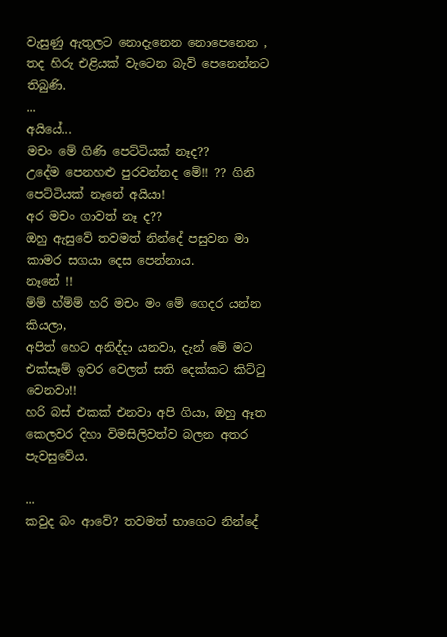වැසුණු ඇතුලට නොදැනෙන නොපෙනෙන , තද හිරු එළියක් වැටෙන බැව් පෙනෙන්නට තිබුණි.
...
අයියේ...
මචං මේ ගිණි පෙට්ටියක් නෑද??
උදේම පෙනහළු පුරවන්නද මේ!! ?? ගිනි පෙට්ටියක් නෑනේ අයියා!
අර මචං ගාවත් නෑ ද??
ඔහු ඇසුවේ තවමත් නින්දේ පසුවන මා කාමර සගයා දෙස පෙන්නාය.
නෑනේ !!
ම්ම් හ්ම්ම් හරි මචං මං මේ ගෙදර යන්න කියලා,
අපිත් හෙට අනිද්දා යනවා, දැන් මේ මට එක්සෑම් ඉවර වෙලත් සති දෙක්කට කිට්ටු වෙනවා!!
හරි බස් එකක් එනවා අපි ගියා, ඔහු ඈත කෙලවර දිහා විමසිලිවත්ව බලන අතර පැවසුවේය.

...
කවුද බං ආවේ? තවමත් භාගෙට නින්දේ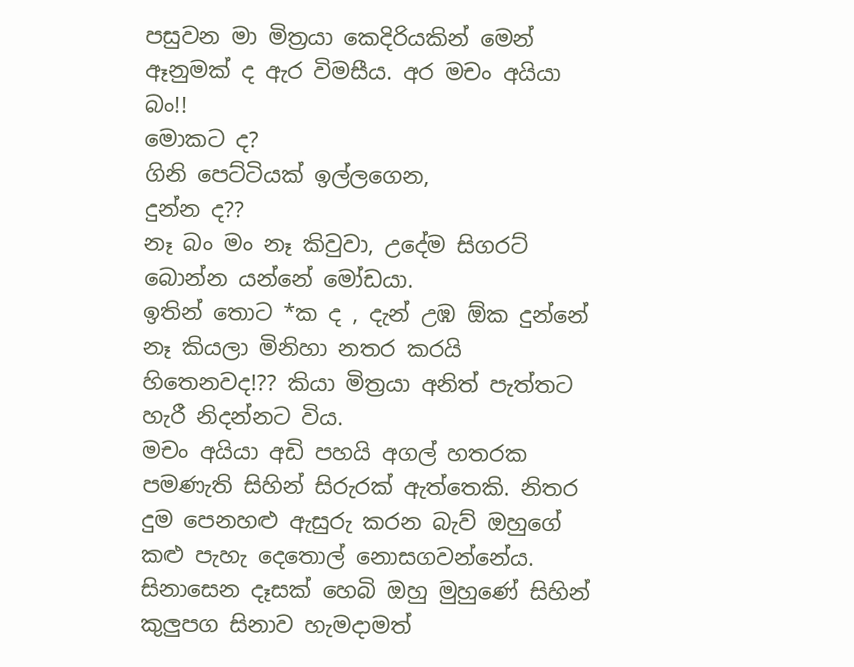පසුවන මා මිත්‍රයා කෙදිරියකින් මෙන් ඈනුමක් ද ඇර විමසීය. අර මචං අයියා බං!!
මොකට ද?
ගිනි පෙට්ටියක් ඉල්ලගෙන,
දුන්න ද??
නෑ බං මං නෑ කිවුවා, උදේම සිගරට් බොන්න යන්නේ මෝඩයා.
ඉතින් තොට *ක ද , දැන් උඹ ඕක දුන්නේ නෑ කියලා මිනිහා නතර කරයි හිතෙනවද!?? කියා මිත්‍රයා අනිත් පැත්තට හැරී නිදන්නට විය.
මචං අයියා අඩි පහයි අගල් හතරක පමණැති සිහින් සිරුරක් ඇත්තෙකි. නිතර දුම පෙනහළු ඇසුරු කරන බැව් ඔහුගේ කළු පැහැ දෙතොල් නොසගවන්නේය. සිනාසෙන දෑසක් හෙබි ඔහු මුහුණේ සිහින් කුලුපග සිනාව හැමදාමත්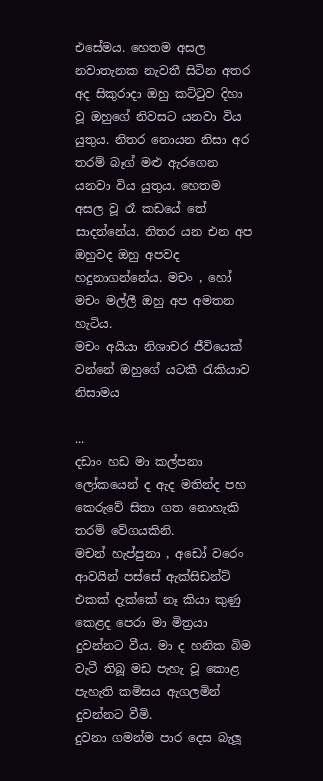එසේමය. හෙතම අසල නවාතැනක නැවතී සිටින අතර අද සිකුරාදා ඔහු කට්ටුව දිහා වූ ඔහුගේ නිවසට යනවා විය යුතුය. නිතර නොයන නිසා අර තරම් බෑග් මළු ඇරගෙන යනවා විය යුතුය. හෙතම අසල වූ රෑ කඩයේ තේ සාදන්නේය. නිතර යන එන අප ඔහුවද ඔහු අපවද හදුනාගන්නේය. මචං , හෝ මචං මල්ලී ඔහු අප අමතන හැටිය.
මචං අයියා නිශාචර ජීවියෙක් වන්නේ ඔහුගේ යටකී රැකියාව නිසාමය

...
දඩාං හඩ මා කල්පනා ලෝකයෙන් ද ඇද මතින්ද පහ කෙරුවේ සිතා ගත නොහැකි තරම් වේගයකිනි.
මචන් හැප්පුනා , අඩෝ වරෙං ආවයින් පස්සේ ඇක්සිඩන්ට් එකක් දැක්කේ නෑ කියා කුණු කෙළද පෙරා මා මිත්‍රයා දුවන්නට වීය. මා ද හනික බිම වැටී තිබූ මඩ පැහැ වූ කොළ පැහැති කමිසය ඇගලමින් දුවන්නට වීමි.
දුවනා ගමන්ම පාර දෙස බැලූ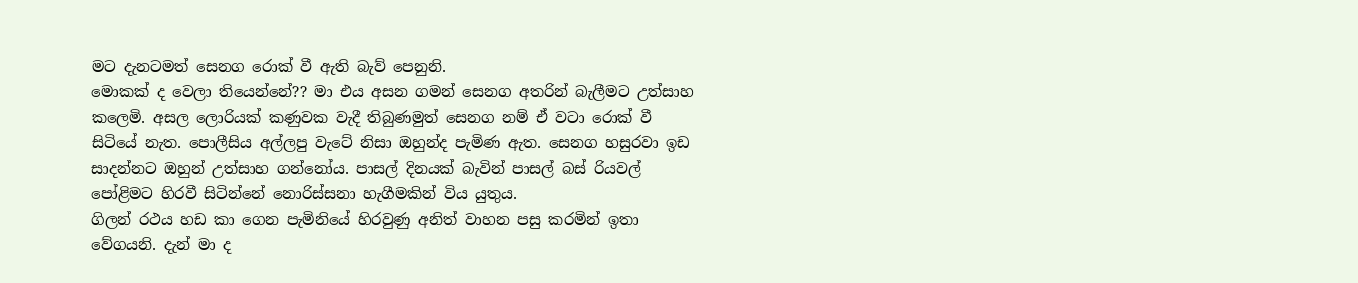මට දැනටමත් සෙනග රොක් වී ඇති බැව් පෙනුනි.
මොකක් ද වෙලා තියෙන්නේ?? මා එය අසන ගමන් සෙනග අතරින් බැලීමට උත්සාහ කලෙමි. අසල ලොරියක් කණුවක වැදී තිබුණමුත් සෙනග නම් ඒ වටා රොක් වී සිටියේ නැත. පොලීසිය අල්ලපු වැටේ නිසා ඔහුන්ද පැමිණ ඇත. සෙනග හසුරවා ඉඩ සාදන්නට ඔහුන් උත්සාහ ගන්නෝය. පාසල් දිනයක් බැවින් පාසල් බස් රියවල් පෝළිමට හිරවී සිටින්නේ නොරිස්සනා හැගීමකින් විය යුතුය.
ගිලන් රථය හඩ කා ගෙන පැමිනියේ හිරවුණු අනිත් වාහන පසු කරමින් ඉතා වේගයනි. දැන් මා ද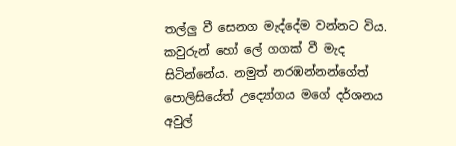තල්ලු වී සෙනග මැද්දේම වන්නට විය.
කවුරුන් හෝ ලේ ගගක් වී මැද සිටින්නේය. නමුත් නරඹන්නන්ගේත් පොලිසියේත් උද්‍යෝගය මගේ දර්ශනය අවුල්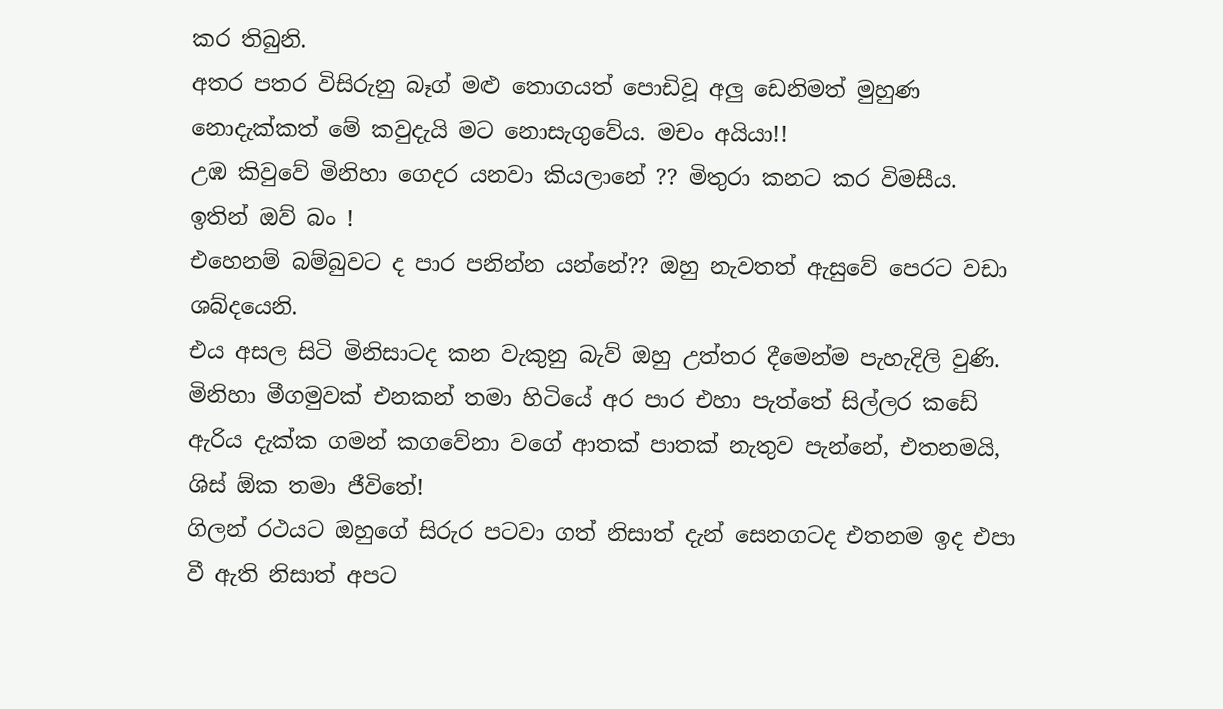කර තිබුනි.
අතර පතර විසිරුනු බෑග් මළු තොගයත් පොඩිවූ අලු ඩෙනිමත් මුහුණ නොදැක්කත් මේ කවුදැයි මට නොසැගුවේය. මචං අයියා!!
උඹ කිවුවේ මිනිහා ගෙදර යනවා කියලානේ ?? මිතුරා කනට කර විමසීය.
ඉතින් ඔව් බං !
එහෙනම් බම්බුවට ද පාර පනින්න යන්නේ?? ඔහු නැවතත් ඇසුවේ පෙරට වඩා ශබ්දයෙනි.
එය අසල සිටි මිනිසාටද කන වැකුනු බැව් ඔහු උත්තර දීමෙන්ම පැහැදිලි වුණි. මිනිහා මීගමුවක් එනකන් තමා හිටියේ අර පාර එහා පැත්තේ සිල්ලර කඩේ ඇරිය දැක්ක ගමන් කගවේනා වගේ ආතක් පාතක් නැතුව පැන්නේ, එතනමයි, ශිස් ඕක තමා ජීවිතේ!
ගිලන් රථයට ඔහුගේ සිරුර පටවා ගත් නිසාත් දැන් සෙනගටද එතනම ඉද එපා වී ඇති නිසාත් අපට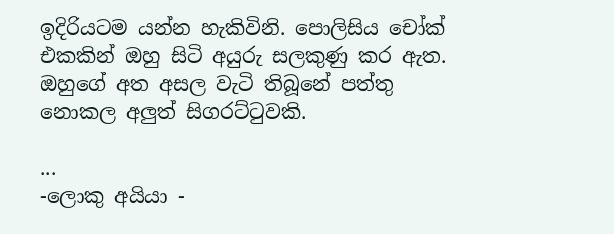ඉදිරියටම යන්න හැකිවිනි. පොලිසිය චෝක් එකකින් ඔහු සිටි අයුරු සලකුණු කර ඇත. ඔහුගේ අත අසල වැටි තිබූනේ පත්තු නොකල අලුත් සිගරට්ටුවකි.

...
-ලොකු අයියා -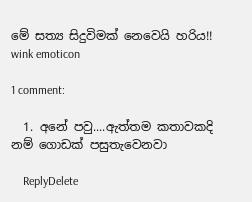මේ සත්‍ය සිදුවිමක් නෙවෙයි හරිය!! wink emoticon

1 comment:

  1. අනේ පවු....ඇත්තම කතාවකදි නම් ගොඩක් පසුතැවෙනවා

    ReplyDelete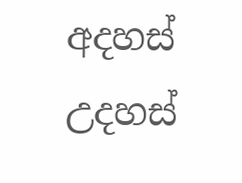අදහස් උදහස්